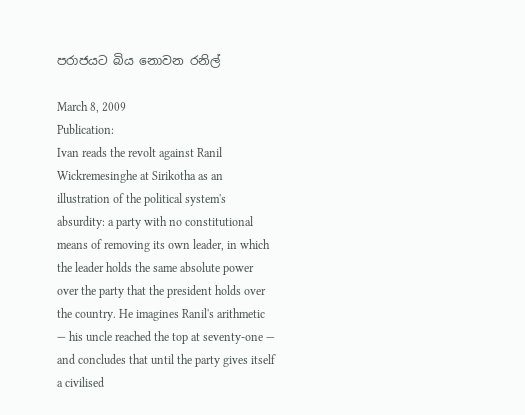පරාජයට බිය නොවන රනිල්

March 8, 2009
Publication:
Ivan reads the revolt against Ranil Wickremesinghe at Sirikotha as an illustration of the political system's absurdity: a party with no constitutional means of removing its own leader, in which the leader holds the same absolute power over the party that the president holds over the country. He imagines Ranil's arithmetic — his uncle reached the top at seventy-one — and concludes that until the party gives itself a civilised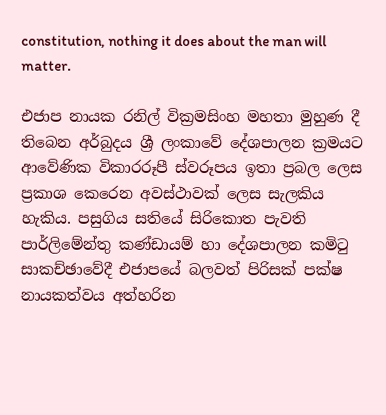constitution, nothing it does about the man will matter.

එජාප නායක රනිල් වික්‍රමසිංහ මහතා මුහුණ දී තිබෙන අර්බුදය ශ්‍රී ලංකාවේ දේශපාලන ක්‍රමයට ආවේණික විකාරරූපී ස්වරූපය ඉතා ප්‍රබල ලෙස ප්‍රකාශ කෙරෙන අවස්ථාවක් ලෙස සැලකිය හැකිය. පසුගිය සතියේ සිරිකොත පැවති පාර්ලිමේන්තු කණ්ඩායම් හා දේශපාලන කමිටු සාකච්ඡාවේදී එජාපයේ බලවත් පිරිසක් පක්ෂ නායකත්වය අත්හරින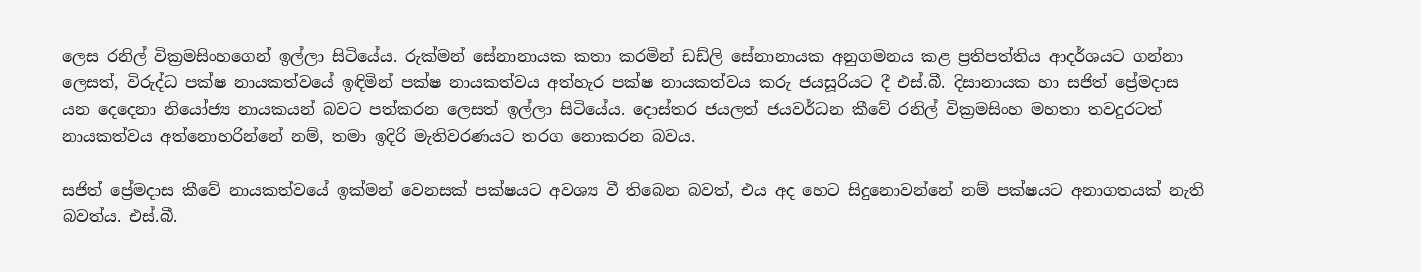ලෙස රනිල් වික්‍රමසිංහගෙන් ඉල්ලා සිටියේය. රුක්මන් සේනානායක කතා කරමින් ඩඩ්ලි සේනානායක අනුගමනය කළ ප්‍රතිපත්තිය ආදර්ශයට ගන්නා ලෙසත්, විරුද්ධ පක්ෂ නායකත්වයේ ඉඳිමින් පක්ෂ නායකත්වය අත්හැර පක්ෂ නායකත්වය කරු ජයසූරියට දී එස්.බී. දිසානායක හා සජිත් ප්‍රේමදාස යන දෙදෙනා නියෝජ්‍ය නායකයන් බවට පත්කරන ලෙසත් ඉල්ලා සිටියේය. දොස්තර ජයලත් ජයවර්ධන කීවේ රනිල් වික්‍රමසිංහ මහතා තවදුරටත් නායකත්වය අත්නොහරින්නේ නම්, තමා ඉදිරි මැතිවරණයට තරග නොකරන බවය.

සජිත් ප්‍රේමදාස කීවේ නායකත්වයේ ඉක්මන් වෙනසක් පක්ෂයට අවශ්‍ය වී තිබෙන බවත්, එය අද හෙට සිදුනොවන්නේ නම් පක්ෂයට අනාගතයක් නැති බවත්ය. එස්.බී.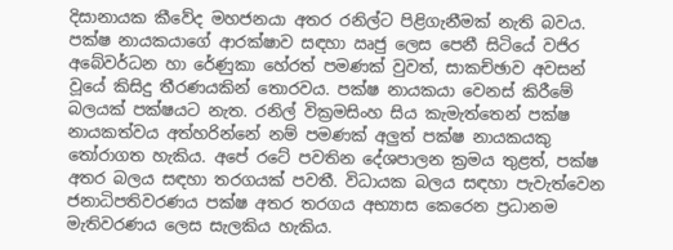දිසානායක කීවේද මහජනයා අතර රනිල්ට පිළිගැනීමක් නැති බවය. පක්ෂ නායකයාගේ ආරක්ෂාව සඳහා ඍජු ලෙස පෙනී සිටියේ වජිර අබේවර්ධන හා රේණුකා හේරත් පමණක් වුවත්, සාකච්ඡාව අවසන් වූයේ කිසිදු තීරණයකින් තොරවය. පක්ෂ නායකයා වෙනස් කිරීමේ බලයක් පක්ෂයට නැත. රනිල් වික්‍රමසිංහ සිය කැමැත්තෙන් පක්ෂ නායකත්වය අත්හරින්නේ නම් පමණක් අලුත් පක්ෂ නායකයකු තෝරාගත හැකිය. අපේ රටේ පවතින දේශපාලන ක්‍රමය තුළත්, පක්ෂ අතර බලය සඳහා තරගයක් පවතී. විධායක බලය සඳහා පැවැත්වෙන ජනාධිපතිවරණය පක්ෂ අතර තරගය අභ්‍යාස කෙරෙන ප්‍රධානම මැතිවරණය ලෙස සැලකිය හැකිය.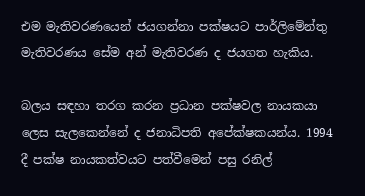එම මැතිවරණයෙන් ජයගන්නා පක්ෂයට පාර්ලිමේන්තු මැතිවරණය සේම අන් මැතිවරණ ද ජයගත හැකිය.

බලය සඳහා තරග කරන ප්‍රධාන පක්ෂවල නායකයා ලෙස සැලකෙන්නේ ද ජනාධිපති අපේක්ෂකයන්ය. 1994 දී පක්ෂ නායකත්වයට පත්වීමෙන් පසු රනිල්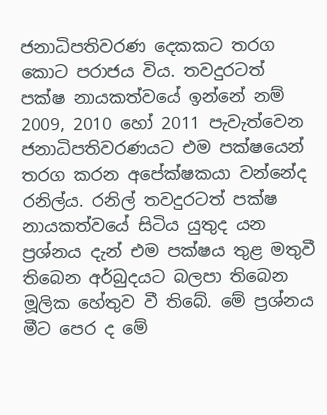ජනාධිපතිවරණ දෙකකට තරග කොට පරාජය විය. තවදුරටත් පක්ෂ නායකත්වයේ ඉන්නේ නම් 2009, 2010 හෝ 2011 පැවැත්වෙන ජනාධිපතිවරණයට එම පක්ෂයෙන් තරග කරන අපේක්ෂකයා වන්නේද රනිල්ය. රනිල් තවදුරටත් පක්ෂ නායකත්වයේ සිටිය යුතුද යන ප්‍රශ්නය දැන් එම පක්ෂය තුළ මතුවී තිබෙන අර්බුදයට බලපා තිබෙන මූලික හේතුව වී තිබේ. මේ ප්‍රශ්නය මීට පෙර ද මේ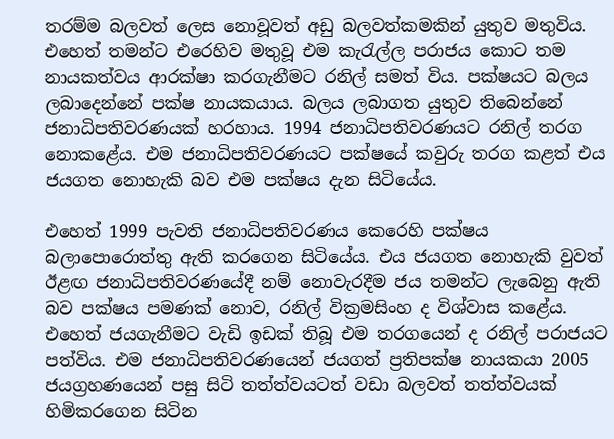තරම්ම බලවත් ලෙස නොවූවත් අඩු බලවත්කමකින් යුතුව මතුවිය. එහෙත් තමන්ට එරෙහිව මතුවූ එම කැරැල්ල පරාජය කොට තම නායකත්වය ආරක්ෂා කරගැනීමට රනිල් සමත් විය. පක්ෂයට බලය ලබාදෙන්නේ පක්ෂ නායකයාය. බලය ලබාගත යුතුව තිබෙන්නේ ජනාධිපතිවරණයක් හරහාය. 1994 ජනාධිපතිවරණයට රනිල් තරග නොකළේය. එම ජනාධිපතිවරණයට පක්ෂයේ කවුරු තරග කළත් එය ජයගත නොහැකි බව එම පක්ෂය දැන සිටියේය.

එහෙත් 1999 පැවති ජනාධිපතිවරණය කෙරෙහි පක්ෂය බලාපොරොත්තු ඇති කරගෙන සිටියේය. එය ජයගත නොහැකි වුවත් ඊළඟ ජනාධිපතිවරණයේදී නම් නොවැරදීම ජය තමන්ට ලැබෙනු ඇති බව පක්ෂය පමණක් නොව, රනිල් වික්‍රමසිංහ ද විශ්වාස කළේය. එහෙත් ජයගැනීමට වැඩි ඉඩක් තිබූ එම තරගයෙන් ද රනිල් පරාජයට පත්විය. එම ජනාධිපතිවරණයෙන් ජයගත් ප්‍රතිපක්ෂ නායකයා 2005 ජයග්‍රහණයෙන් පසු සිටි තත්ත්වයටත් වඩා බලවත් තත්ත්වයක් හිමිකරගෙන සිටින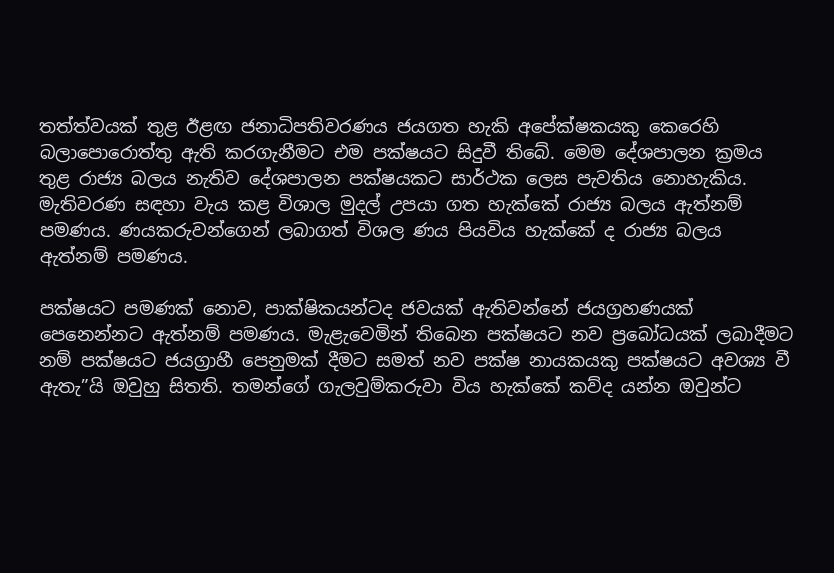තත්ත්වයක් තුළ ඊළඟ ජනාධිපතිවරණය ජයගත හැකි අපේක්ෂකයකු කෙරෙහි බලාපොරොත්තු ඇති කරගැනීමට එම පක්ෂයට සිදුවී තිබේ. මෙම දේශපාලන ක්‍රමය තුළ රාජ්‍ය බලය නැතිව දේශපාලන පක්ෂයකට සාර්ථක ලෙස පැවතිය නොහැකිය. මැතිවරණ සඳහා වැය කළ විශාල මුදල් උපයා ගත හැක්කේ රාජ්‍ය බලය ඇත්නම් පමණය. ණයකරුවන්ගෙන් ලබාගත් විශල ණය පියවිය හැක්කේ ද රාජ්‍ය බලය ඇත්නම් පමණය.

පක්ෂයට පමණක් නොව, පාක්ෂිකයන්ටද ජවයක් ඇතිවන්නේ ජයග්‍රහණයක් පෙනෙන්නට ඇත්නම් පමණය. මැළැවෙමින් තිබෙන පක්ෂයට නව ප්‍රබෝධයක් ලබාදීමට නම් පක්ෂයට ජයග්‍රාහී පෙනුමක් දීමට සමත් නව පක්ෂ නායකයකු පක්ෂයට අවශ්‍ය වී ඇතැ”යි ඔවුහු සිතති. තමන්ගේ ගැලවුම්කරුවා විය හැක්කේ කව්ද යන්න ඔවුන්ට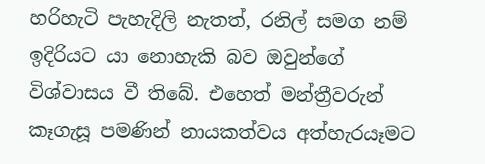හරිහැටි පැහැදිලි නැතත්, රනිල් සමග නම් ඉදිරියට යා නොහැකි බව ඔවුන්ගේ විශ්වාසය වී තිබේ. එහෙත් මන්ත්‍රීවරුන් කෑගැසූ පමණින් නායකත්වය අත්හැරයෑමට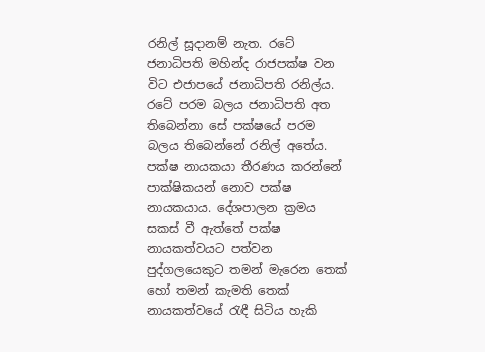රනිල් සූදානම් නැත. රටේ ජනාධිපති මහින්ද රාජපක්ෂ වන විට එජාපයේ ජනාධිපති රනිල්ය. රටේ පරම බලය ජනාධිපති අත තිබෙන්නා සේ පක්ෂයේ පරම බලය තිබෙන්නේ රනිල් අතේය. පක්ෂ නායකයා තීරණය කරන්නේ පාක්ෂිකයන් නොව පක්ෂ නායකයාය. දේශපාලන ක්‍රමය සකස් වී ඇත්තේ පක්ෂ නායකත්වයට පත්වන පුද්ගලයෙකුට තමන් මැරෙන තෙක් හෝ තමන් කැමති තෙක් නායකත්වයේ රැඳී සිටිය හැකි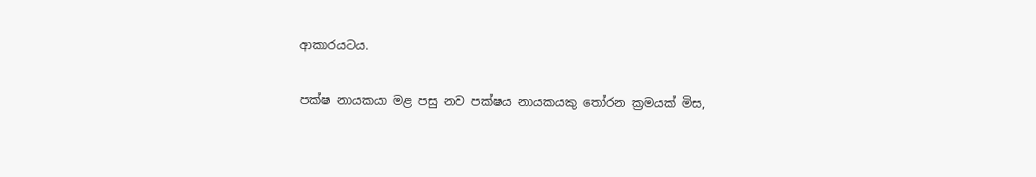ආකාරයටය.

පක්ෂ නායකයා මළ පසු නව පක්ෂය නායකයකු තෝරන ක්‍රමයක් මිස,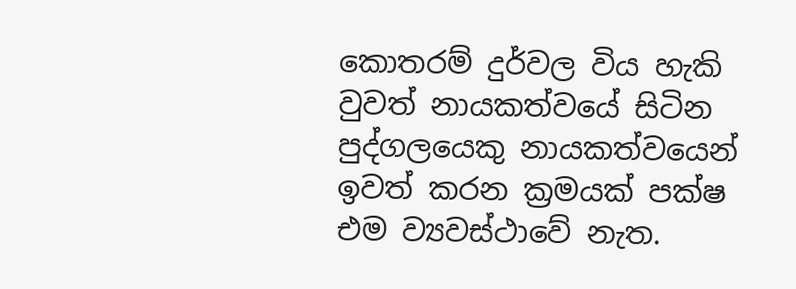කොතරම් දුර්වල විය හැකි වුවත් නායකත්වයේ සිටින පුද්ගලයෙකු නායකත්වයෙන් ඉවත් කරන ක්‍රමයක් පක්ෂ එම ව්‍යවස්ථාවේ නැත.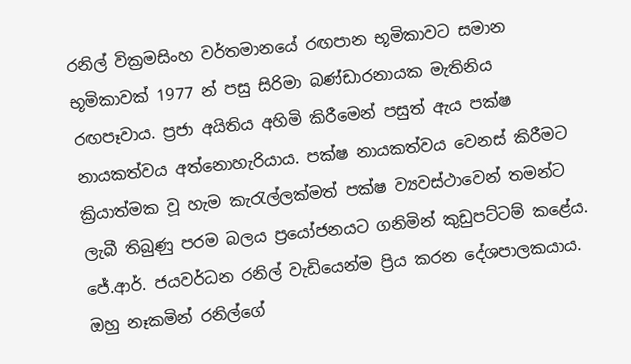රනිල් වික්‍රමසිංහ වර්තමානයේ රඟපාන භූමිකාවට සමාන භූමිකාවක් 1977 න් පසු සිරිමා බණ්ඩාරනායක මැතිනිය රඟපෑවාය. ප්‍රජා අයිතිය අහිමි කිරීමෙන් පසුත් ඇය පක්ෂ නායකත්වය අත්නොහැරියාය. පක්ෂ නායකත්වය වෙනස් කිරීමට ක්‍රියාත්මක වූ හැම කැරැල්ලක්මත් පක්ෂ ව්‍යවස්ථාවෙන් තමන්ට ලැබී තිබුණු පරම බලය ප්‍රයෝජනයට ගනිමින් කුඩුපට්ටම් කළේය. ජේ.ආර්. ජයවර්ධන රනිල් වැඩියෙන්ම ප්‍රිය කරන දේශපාලකයාය. ඔහු නෑකමින් රනිල්ගේ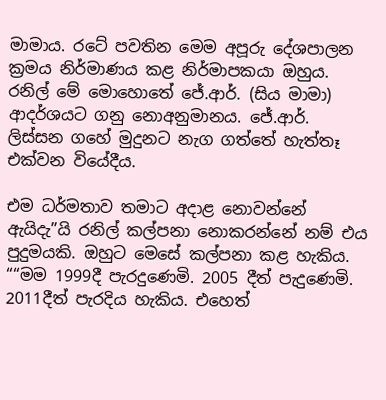මාමාය. රටේ පවතින මෙම අපූරු දේශපාලන ක්‍රමය නිර්මාණය කළ නිර්මාපකයා ඔහුය. රනිල් මේ මොහොතේ ජේ.ආර්. (සිය මාමා) ආදර්ශයට ගනු නොඅනුමානය. ජේ.ආර්. ලිස්සන ගහේ මුදුනට නැග ගත්තේ හැත්තෑ එක්වන වියේදීය.

එම ධර්මතාව තමාට අදාළ නොවන්නේ ඇයිදැ”යි රනිල් කල්පනා නොකරන්නේ නම් එය පුදුමයකි. ඔහුට මෙසේ කල්පනා කළ හැකිය. ““මම 1999දී පැරදුණෙමි. 2005 දීත් පැදුණෙමි. 2011දීත් පැරදිය හැකිය. එහෙත්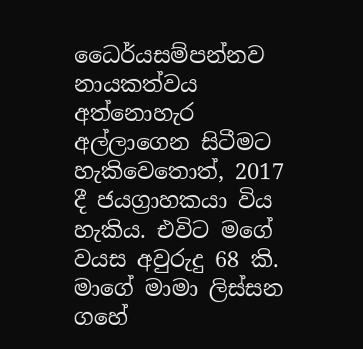ධෛර්යසම්පන්නව නායකත්වය අත්නොහැර අල්ලාගෙන සිටීමට හැකිවෙතොත්, 2017 දී ජයග්‍රාහකයා විය හැකිය. එවිට මගේ වයස අවුරුදු 68 කි. මාගේ මාමා ලිස්සන ගහේ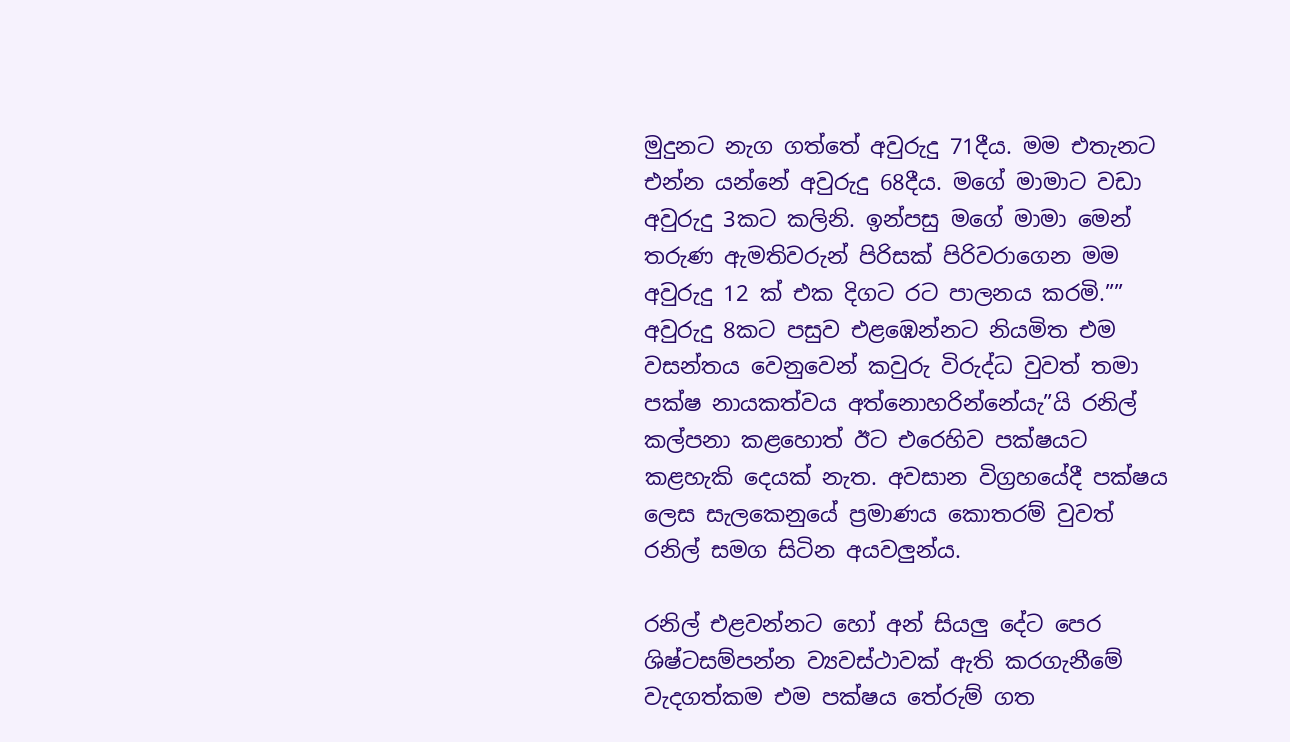මුදුනට නැග ගත්තේ අවුරුදු 71දීය. මම එතැනට එන්න යන්නේ අවුරුදු 68දීය. මගේ මාමාට වඩා අවුරුදු 3කට කලිනි. ඉන්පසු මගේ මාමා මෙන් තරුණ ඇමතිවරුන් පිරිසක් පිරිවරාගෙන මම අවුරුදු 12 ක් එක දිගට රට පාලනය කරමි.”” අවුරුදු 8කට පසුව එළඹෙන්නට නියමිත එම වසන්තය වෙනුවෙන් කවුරු විරුද්ධ වුවත් තමා පක්ෂ නායකත්වය අත්නොහරින්නේයැ”යි රනිල් කල්පනා කළහොත් ඊට එරෙහිව පක්ෂයට කළහැකි දෙයක් නැත. අවසාන විග්‍රහයේදී පක්ෂය ලෙස සැලකෙනුයේ ප්‍රමාණය කොතරම් වුවත් රනිල් සමග සිටින අයවලුන්ය.

රනිල් එළවන්නට හෝ අන් සියලු දේට පෙර ශිෂ්ටසම්පන්න ව්‍යවස්ථාවක් ඇති කරගැනීමේ වැදගත්කම එම පක්ෂය තේරුම් ගත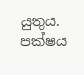යුතුය. පක්ෂය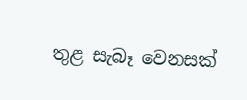තුළ සැබෑ වෙනසක්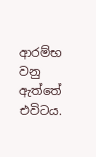ආරම්භ වනු ඇත්තේ එවිටය.